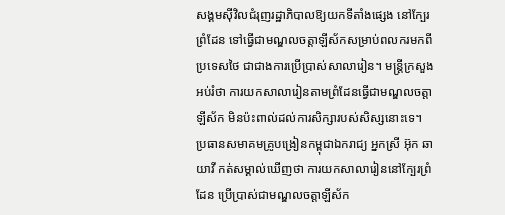សង្គមស៊ីវិលជំរុញរដ្ឋាភិបាលឱ្យយកទីតាំងផ្សេង នៅក្បែរព្រំដែន ទៅធ្វើជាមណ្ឌលចត្តាឡីស័កសម្រាប់ពលករមកពីប្រទេសថៃ ជាជាងការប្រើប្រាស់សាលារៀន។ មន្ត្រីក្រសួងអប់រំថា ការយកសាលារៀនតាមព្រំដែនធ្វើជាមណ្ឌលចត្តាឡីស័ក មិនប៉ះពាល់ដល់ការសិក្សារបស់សិស្សនោះទេ។
ប្រធានសមាគមគ្រូបង្រៀនកម្ពុជាឯករាជ្យ អ្នកស្រី អ៊ុក ឆាយាវី កត់សម្គាល់ឃើញថា ការយកសាលារៀននៅក្បែរព្រំដែន ប្រើប្រាស់ជាមណ្ឌលចត្តាឡីស័ក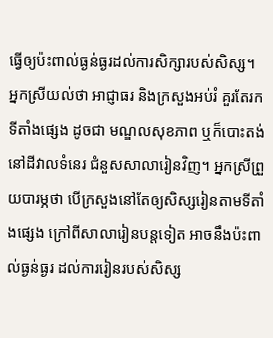ធ្វើឲ្យប៉ះពាល់ធ្ងន់ធ្ងរដល់ការសិក្សារបស់សិស្ស។ អ្នកស្រីយល់ថា អាជ្ញាធរ និងក្រសួងអប់រំ គួរតែរកទីតាំងផ្សេង ដូចជា មណ្ឌលសុខភាព ឬក៏បោះតង់ នៅដីវាលទំនេរ ជំនួសសាលារៀនវិញ។ អ្នកស្រីព្រួយបារម្ភថា បើក្រសួងនៅតែឲ្យសិស្សរៀនតាមទីតាំងផ្សេង ក្រៅពីសាលារៀនបន្តទៀត អាចនឹងប៉ះពាល់ធ្ងន់ធ្ងរ ដល់ការរៀនរបស់សិស្ស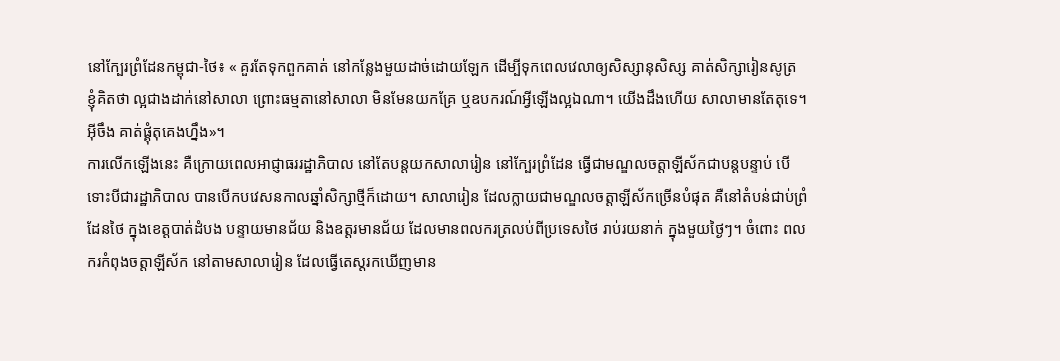នៅក្បែរព្រំដែនកម្ពុជា-ថៃ៖ « គួរតែទុកពួកគាត់ នៅកន្លែងមួយដាច់ដោយឡែក ដើម្បីទុកពេលវេលាឲ្យសិស្សានុសិស្ស គាត់សិក្សារៀនសូត្រ ខ្ញុំគិតថា ល្អជាងដាក់នៅសាលា ព្រោះធម្មតានៅសាលា មិនមែនយកគ្រែ ឬឧបករណ៍អ្វីឡើងល្អឯណា។ យើងដឹងហើយ សាលាមានតែតុទេ។ អ៊ីចឹង គាត់ផ្គុំតុគេងហ្នឹង»។
ការលើកឡើងនេះ គឺក្រោយពេលអាជ្ញាធររដ្ឋាភិបាល នៅតែបន្តយកសាលារៀន នៅក្បែរព្រំដែន ធ្វើជាមណ្ឌលចត្តាឡីស័កជាបន្តបន្ទាប់ បើទោះបីជារដ្ឋាភិបាល បានបើកបវេសនកាលឆ្នាំសិក្សាថ្មីក៏ដោយ។ សាលារៀន ដែលក្លាយជាមណ្ឌលចត្តាឡីស័កច្រើនបំផុត គឺនៅតំបន់ជាប់ព្រំដែនថៃ ក្នុងខេត្តបាត់ដំបង បន្ទាយមានជ័យ និងឧត្ដរមានជ័យ ដែលមានពលករត្រលប់ពីប្រទេសថៃ រាប់រយនាក់ ក្នុងមួយថ្ងៃៗ។ ចំពោះ ពលករកំពុងចត្តាឡីស័ក នៅតាមសាលារៀន ដែលធ្វើតេស្តរកឃើញមាន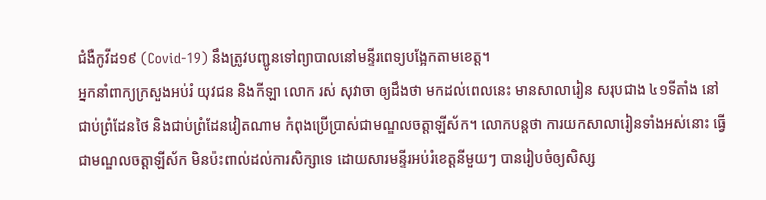ជំងឺកូវីដ១៩ (Covid-19) នឹងត្រូវបញ្ជូនទៅព្យាបាលនៅមន្ទីរពេទ្យបង្អែកតាមខេត្ត។
អ្នកនាំពាក្យក្រសួងអប់រំ យុវជន និងកីឡា លោក រស់ សុវាចា ឲ្យដឹងថា មកដល់ពេលនេះ មានសាលារៀន សរុបជាង ៤១ទីតាំង នៅជាប់ព្រំដែនថៃ និងជាប់ព្រំដែនវៀតណាម កំពុងប្រើប្រាស់ជាមណ្ឌលចត្តាឡីស័ក។ លោកបន្តថា ការយកសាលារៀនទាំងអស់នោះ ធ្វើជាមណ្ឌលចត្តាឡីស័ក មិនប៉ះពាល់ដល់ការសិក្សាទេ ដោយសារមន្ទីរអប់រំខេត្តនីមួយៗ បានរៀបចំឲ្យសិស្ស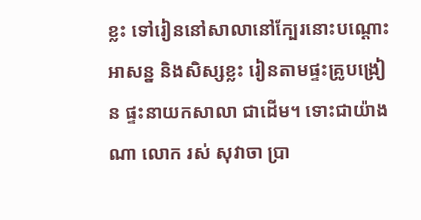ខ្លះ ទៅរៀននៅសាលានៅក្បែរនោះបណ្ដោះអាសន្ន និងសិស្សខ្លះ រៀនតាមផ្ទះគ្រូបង្រៀន ផ្ទះនាយកសាលា ជាដើម។ ទោះជាយ៉ាងណា លោក រស់ សុវាចា ប្រា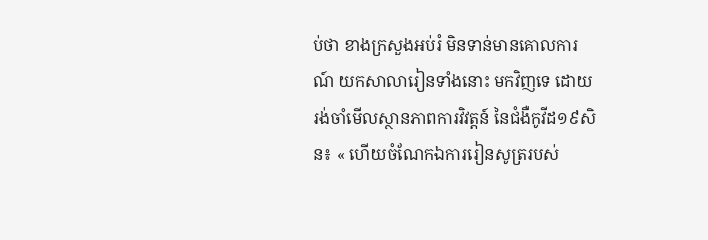ប់ថា ខាងក្រសួងអប់រំ មិនទាន់មានគោលការណ៍ យកសាលារៀនទាំងនោះ មកវិញទេ ដោយ រង់ចាំមើលស្ថានភាពការវិវត្តន៍ នៃជំងឺកូវីដ១៩សិន៖ « ហើយចំណែកឯការរៀនសូត្ររបស់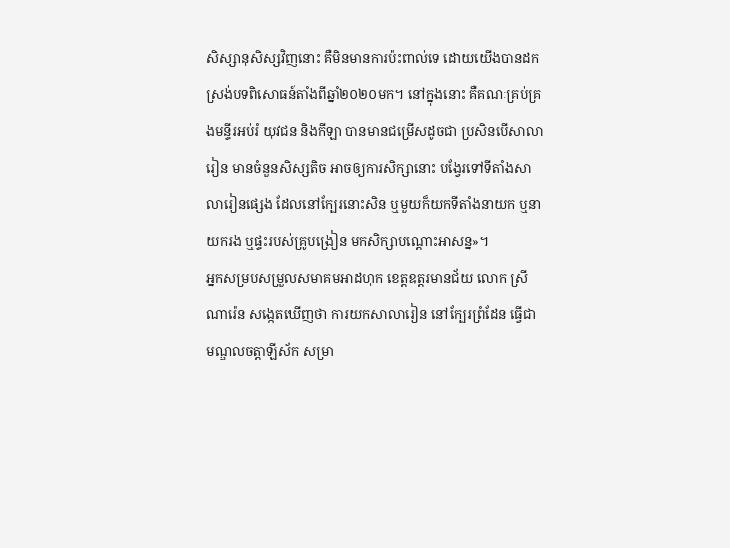សិស្សានុសិស្សវិញនោះ គឺមិនមានការប៉ះពាល់ទេ ដោយយើងបានដកស្រង់បទពិសោធន៍តាំងពីឆ្នាំ២០២០មក។ នៅក្នុងនោះ គឺគណៈគ្រប់គ្រងមន្ទីរអប់រំ យុវជន និងកីឡា បានមានជម្រើសដូចជា ប្រសិនបើសាលារៀន មានចំនួនសិស្សតិច អាចឲ្យការសិក្សានោះ បង្វែរទៅទីតាំងសាលារៀនផ្សេង ដែលនៅក្បែរនោះសិន ឬមួយក៏យកទីតាំងនាយក ឬនាយករង ឬផ្ទះរបស់គ្រូបង្រៀន មកសិក្សាបណ្ដោះអាសន្ន»។
អ្នកសម្របសម្រួលសមាគមអាដហុក ខេត្តឧត្តរមានជ័យ លោក ស្រី ណារ៉េន សង្កេតឃើញថា ការយកសាលារៀន នៅក្បែរព្រំដែន ធ្វើជាមណ្ឌលចត្តាឡីស័ក សម្រា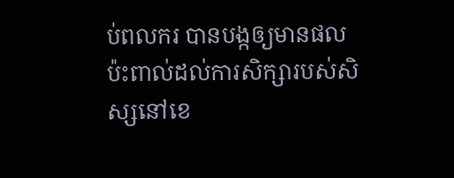ប់ពលករ បានបង្កឲ្យមានផលប៉ះពាល់ដល់ការសិក្សារបស់សិស្សនៅខេ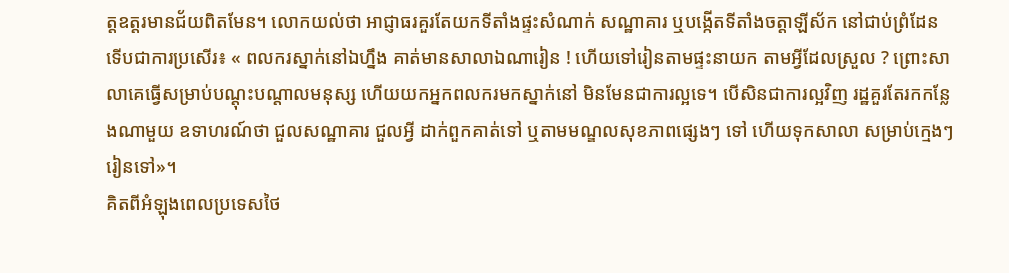ត្តឧត្តរមានជ័យពិតមែន។ លោកយល់ថា អាជ្ញាធរគួរតែយកទីតាំងផ្ទះសំណាក់ សណ្ឋាគារ ឬបង្កើតទីតាំងចត្តាឡីស័ក នៅជាប់ព្រំដែន ទើបជាការប្រសើរ៖ « ពលករស្នាក់នៅឯហ្នឹង គាត់មានសាលាឯណារៀន ! ហើយទៅរៀនតាមផ្ទះនាយក តាមអ្វីដែលស្រួល ? ព្រោះសាលាគេធ្វើសម្រាប់បណ្ដុះបណ្ដាលមនុស្ស ហើយយកអ្នកពលករមកស្នាក់នៅ មិនមែនជាការល្អទេ។ បើសិនជាការល្អវិញ រដ្ឋគួរតែរកកន្លែងណាមួយ ឧទាហរណ៍ថា ជួលសណ្ឋាគារ ជួលអ្វី ដាក់ពួកគាត់ទៅ ឬតាមមណ្ឌលសុខភាពផ្សេងៗ ទៅ ហើយទុកសាលា សម្រាប់ក្មេងៗ រៀនទៅ»។
គិតពីអំឡុងពេលប្រទេសថៃ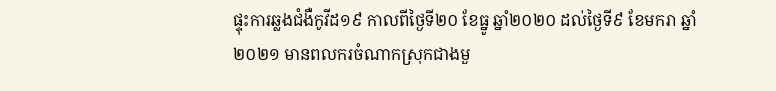ផ្ទុះការឆ្លងជំងឺកូវីដ១៩ កាលពីថ្ងៃទី២០ ខែធ្នូ ឆ្នាំ២០២០ ដល់ថ្ងៃទី៩ ខែមករា ឆ្នាំ២០២១ មានពលករចំណាកស្រុកជាងមួ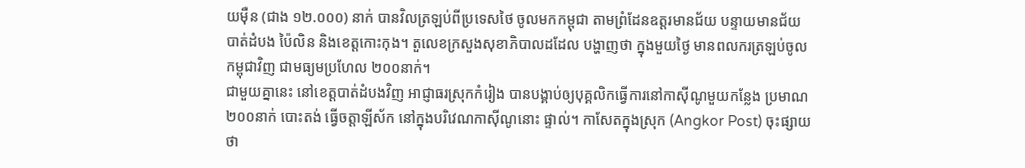យម៉ឺន (ជាង ១២.០០០) នាក់ បានវិលត្រឡប់ពីប្រទេសថៃ ចូលមកកម្ពុជា តាមព្រំដែនឧត្ដរមានជ័យ បន្ទាយមានជ័យ បាត់ដំបង ប៉ៃលិន និងខេត្តកោះកុង។ តួលេខក្រសួងសុខាភិបាលដដែល បង្ហាញថា ក្នុងមួយថ្ងៃ មានពលករត្រឡប់ចូលកម្ពុជាវិញ ជាមធ្យមប្រហែល ២០០នាក់។
ជាមួយគ្នានេះ នៅខេត្តបាត់ដំបងវិញ អាជ្ញាធរស្រុកកំរៀង បានបង្គាប់ឲ្យបុគ្គលិកធ្វើការនៅកាស៊ីណូមួយកន្លែង ប្រមាណ ២០០នាក់ បោះតង់ ធ្វើចត្តាឡីស័ក នៅក្នុងបរិវេណកាស៊ីណូនោះ ផ្ទាល់។ កាសែតក្នុងស្រុក (Angkor Post) ចុះផ្សាយថា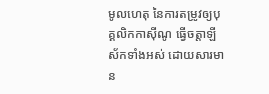មូលហេតុ នៃការតម្រូវឲ្យបុគ្គលិកកាស៊ីណូ ធ្វើចត្តាឡីស័កទាំងអស់ ដោយសារមាន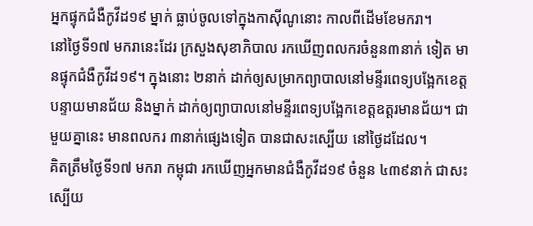អ្នកផ្ទុកជំងឺកូវីដ១៩ ម្នាក់ ធ្លាប់ចូលទៅក្នុងកាស៊ីណូនោះ កាលពីដើមខែមករា។
នៅថ្ងៃទី១៧ មករានេះដែរ ក្រសួងសុខាភិបាល រកឃើញពលករចំនួន៣នាក់ ទៀត មានផ្ទុកជំងឺកូវីដ១៩។ ក្នុងនោះ ២នាក់ ដាក់ឲ្យសម្រាកព្យាបាលនៅមន្ទីរពេទ្យបង្អែកខេត្តបន្ទាយមានជ័យ និងម្នាក់ ដាក់ឲ្យព្យាបាលនៅមន្ទីរពេទ្យបង្អែកខេត្តឧត្ដរមានជ័យ។ ជាមួយគ្នានេះ មានពលករ ៣នាក់ផ្សេងទៀត បានជាសះស្បើយ នៅថ្ងៃដដែល។
គិតត្រឹមថ្ងៃទី១៧ មករា កម្ពុជា រកឃើញអ្នកមានជំងឺកូវីដ១៩ ចំនួន ៤៣៩នាក់ ជាសះស្បើយ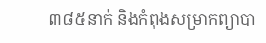៣៨៥នាក់ និងកំពុងសម្រាកព្យាបា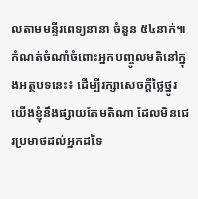លតាមមន្ទីរពេទ្យនានា ចំនួន ៥៤នាក់៕
កំណត់ចំណាំចំពោះអ្នកបញ្ចូលមតិនៅក្នុងអត្ថបទនេះ៖ ដើម្បីរក្សាសេចក្ដីថ្លៃថ្នូរ យើងខ្ញុំនឹងផ្សាយតែមតិណា ដែលមិនជេរប្រមាថដល់អ្នកដទៃ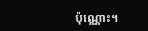ប៉ុណ្ណោះ។